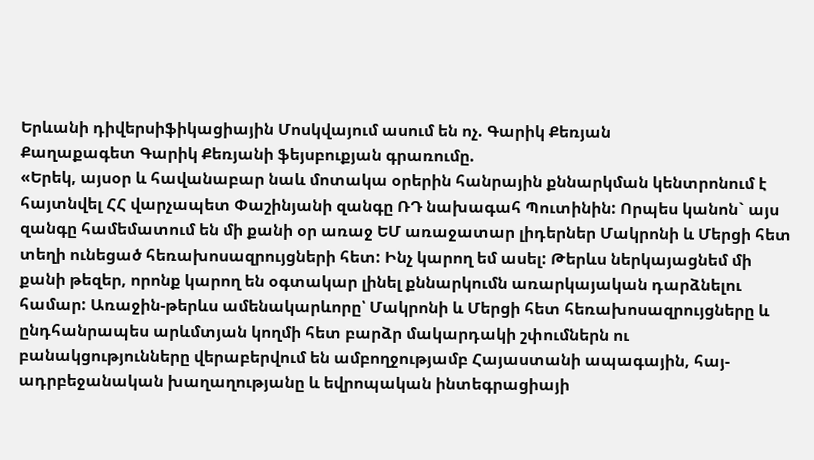Երևանի դիվերսիֆիկացիային Մոսկվայում ասում են ոչ. Գարիկ Քեռյան
Քաղաքագետ Գարիկ Քեռյանի ֆեյսբուքյան գրառումը.
«Երեկ, այսօր և հավանաբար նաև մոտակա օրերին հանրային քննարկման կենտրոնում է հայտնվել ՀՀ վարչապետ Փաշինյանի զանգը ՌԴ նախագահ Պուտինին: Որպես կանոն` այս զանգը համեմատում են մի քանի օր առաջ ԵՄ առաջատար լիդերներ Մակրոնի և Մերցի հետ տեղի ունեցած հեռախոսազրույցների հետ: Ինչ կարող եմ ասել: Թերևս ներկայացնեմ մի քանի թեզեր, որոնք կարող են օգտակար լինել քննարկումն առարկայական դարձնելու համար: Առաջին-թերևս ամենակարևորը՝ Մակրոնի և Մերցի հետ հեռախոսազրույցները և ընդհանրապես արևմտյան կողմի հետ բարձր մակարդակի շփումներն ու բանակցությունները վերաբերվում են ամբողջությամբ Հայաստանի ապագային, հայ-ադրբեջանական խաղաղությանը և եվրոպական ինտեգրացիայի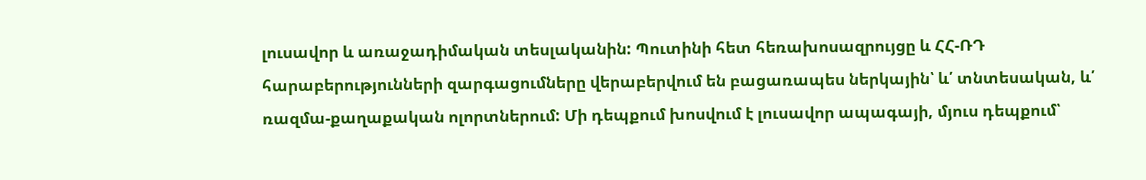լուսավոր և առաջադիմական տեսլականին: Պուտինի հետ հեռախոսազրույցը և ՀՀ-ՌԴ հարաբերությունների զարգացումները վերաբերվում են բացառապես ներկային՝ և՛ տնտեսական, և՛ ռազմա-քաղաքական ոլորտներում: Մի դեպքում խոսվում է լուսավոր ապագայի, մյուս դեպքում՝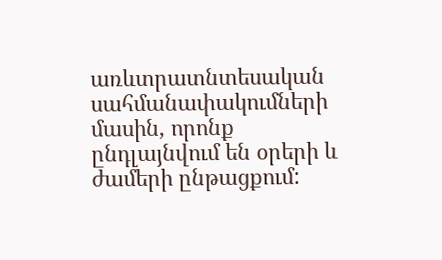առևտրատնտեսական սահմանափակումների մասին, որոնք ընդլայնվում են օրերի և ժամերի ընթացքում: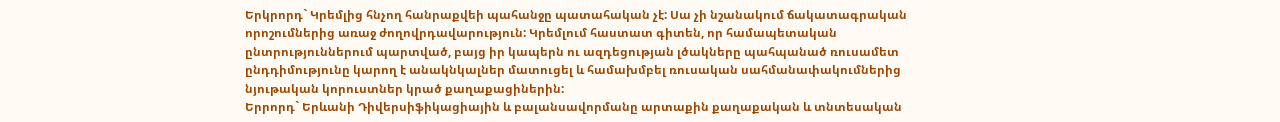Երկրորդ` Կրեմլից հնչող հանրաքվեի պահանջը պատահական չէ: Սա չի նշանակում ճակատագրական որոշումներից առաջ ժողովրդավարություն: Կրեմլում հաստատ գիտեն, որ համապետական ընտրություններում պարտված, բայց իր կապերն ու ազդեցության լծակները պահպանած ռուսամետ ընդդիմությունը կարող է անակնկալներ մատուցել և համախմբել ռուսական սահմանափակումներից նյութական կորուստներ կրած քաղաքացիներին:
Երրորդ` Երևանի Դիվերսիֆիկացիային և բալանսավորմանը արտաքին քաղաքական և տնտեսական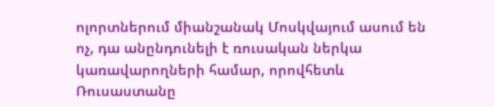ոլորտներում միանշանակ Մոսկվայում ասում են ոչ, դա անընդունելի է ռուսական ներկա կառավարողների համար, որովհետև Ռուսաստանը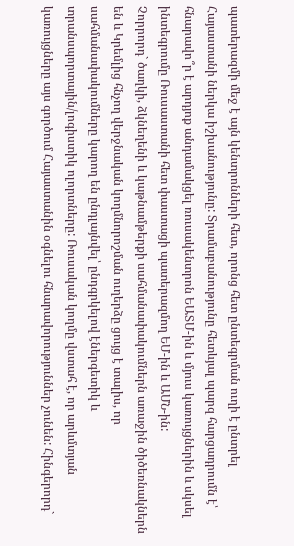պատերազմի մեջ է այն կենտրոնների հետ, որոնց հետ ընտեգրման ուղի է ընտրել Հայաստանի ներկա իշխանությունը: Տրամաբանությունը հետևյալ պարզ հարցադրումն է՝ հնարավո՞ր է արդյոք անդամակցել ռուսակենտրոն ԵԱՏՄ-ին և մյուս կառույցներին և սկսել ինտեգրումը Ռուսաստանի հետ փաստացի պատերազմող ԵՄ-ին և ԱՄՆ-ին:
Չորրորդ` ծաղկի, ձկնեղենի և կաթնամթերքի սահմանափակումներն առաջին ծիծեռնակներն են և Կրեմլից հնչող վերջնական կողմնորոշման ուղերձը ցույց է տալիս, որ սահմանափակումները կարող են ընդլայնվել՝ ընդգրկելով էներգետիկ և տրանսպորտային/լոգիստիկ ոլորտները: Ռուսական կողմը վստահ է, որ արևմտյան կառույցները այս գործում Հայաստանին օգնելու հնարավորություններ չունեն: Հինգերորդ`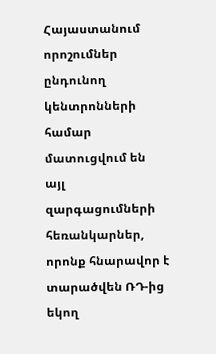Հայաստանում որոշումներ ընդունող կենտրոնների համար մատուցվում են այլ զարգացումների հեռանկարներ, որոնք հնարավոր է տարածվեն ՌԴ-ից եկող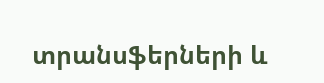տրանսֆերների և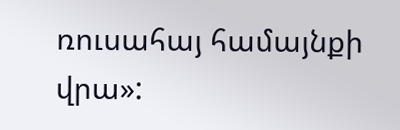ռուսահայ համայնքի վրա»: